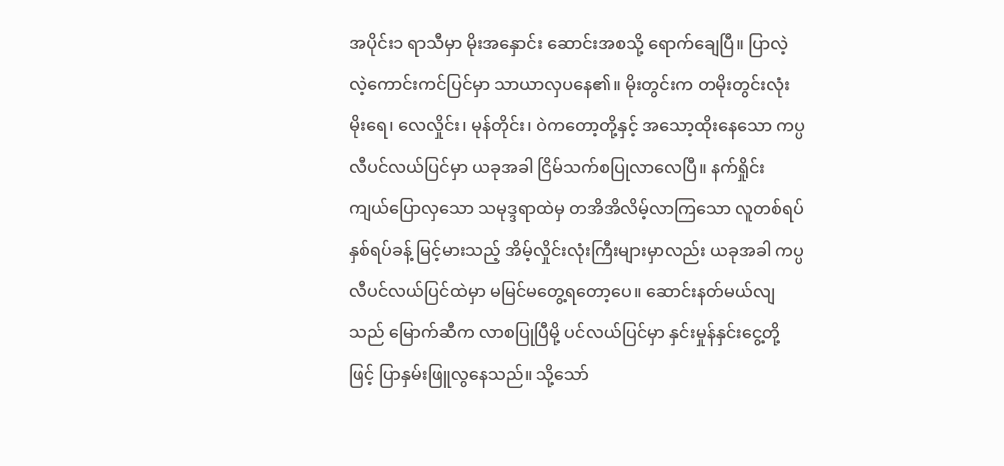အပိုင်း၁ ရာသီမှာ မိုးအနှောင်း ဆောင်းအစသို့ ရောက်ချေပြီ။ ပြာလဲ့လဲ့ကောင်းကင်ပြင်မှာ သာယာလှပနေ၏။ မိုးတွင်းက တမိုးတွင်းလုံး မိုးရေ၊ လေလှိုင်း၊ မုန်တိုင်း၊ ဝဲကတော့တို့နှင့် အသော့ထိုးနေသော ကပ္ပလီပင်လယ်ပြင်မှာ ယခုအခါ ငြိမ်သက်စပြုလာလေပြီ။ နက်ရှိုင်းကျယ်ပြောလှသော သမုဒ္ဒရာထဲမှ တအိအိလိမ့်လာကြသော လူတစ်ရပ်နှစ်ရပ်ခန့် မြင့်မားသည့် အိမ့်လှိုင်းလုံးကြီးများမှာလည်း ယခုအခါ ကပ္ပလီပင်လယ်ပြင်ထဲမှာ မမြင်မတွေ့ရတော့ပေ။ ဆောင်းနတ်မယ်လျသည် မြောက်ဆီက လာစပြုပြီမို့ ပင်လယ်ပြင်မှာ နှင်းမှုန်နှင်းငွေ့တို့ဖြင့် ပြာနှမ်းဖြူလွနေသည်။ သို့သော်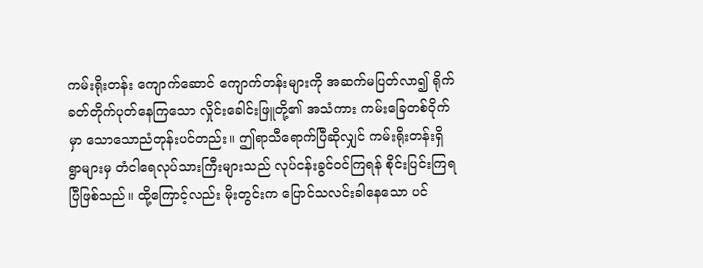ကမ်းရိုးတန်း ကျောက်ဆောင် ကျောက်တန်းများကို အဆက်မပြတ်လာ၍ ရိုက်ခတ်တိုက်ပုတ်နေကြသော လှိုင်းခေါင်းဖြူတို့၏ အသံကား ကမ်းခြေတစ်ဝိုက်မှာ သောသောညံတုန်းပင်တည်း။ ဤရာသီရောက်ပြီဆိုလျှင် ကမ်းရိုးတန်းရှိ ရွာများမှ တံငါရေလုပ်သားကြီးများသည် လုပ်ငန်းခွင်ဝင်ကြရန် စိုင်းပြင်းကြရပြီဖြစ်သည်။ ထို့ကြောင့်လည်း မိုးတွင်းက ပြောင်သလင်းခါနေသော ပင်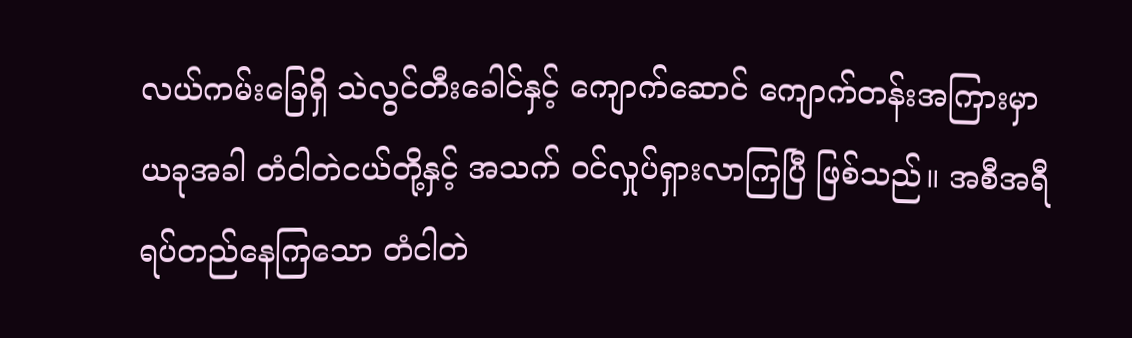လယ်ကမ်းခြေရှိ သဲလွင်တီးခေါင်နှင့် ကျောက်ဆောင် ကျောက်တန်းအကြားမှာ ယခုအခါ တံငါတဲငယ်တို့နှင့် အသက် ဝင်လှုပ်ရှားလာကြပြီ ဖြစ်သည်။ အစီအရီ ရပ်တည်နေကြသော တံငါတဲ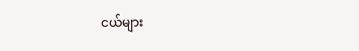ငယ်များ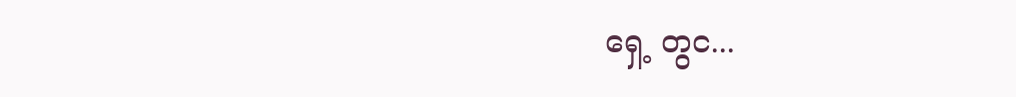ရှေ့ တွင...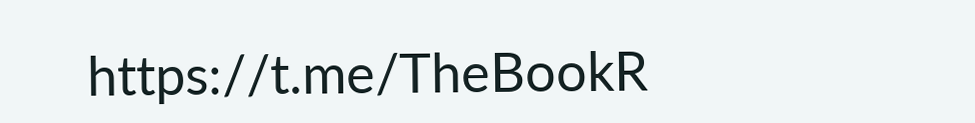https://t.me/TheBookR